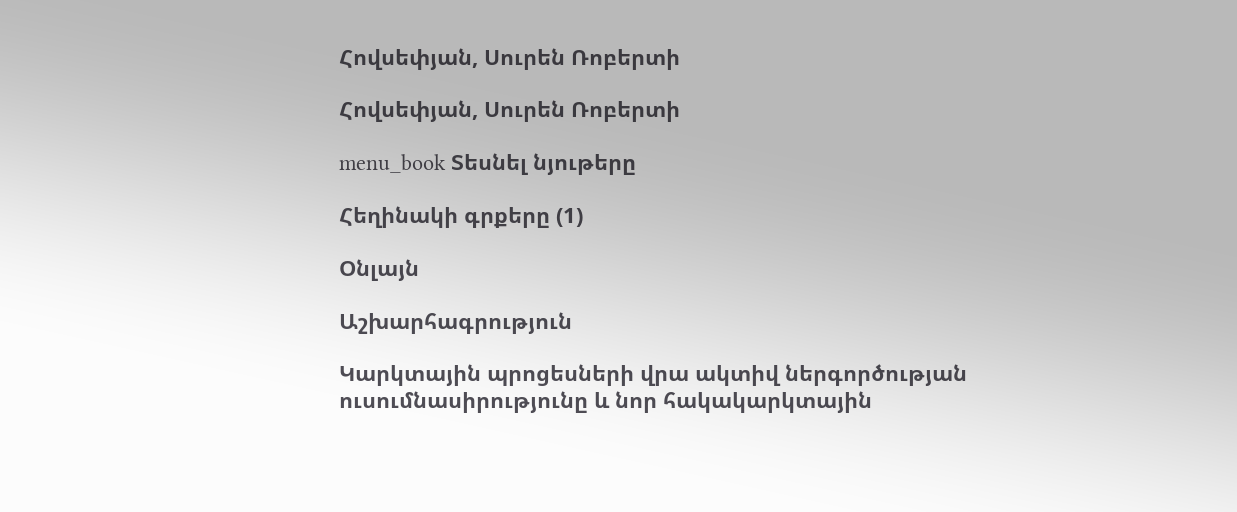Հովսեփյան, Սուրեն Ռոբերտի

Հովսեփյան, Սուրեն Ռոբերտի

menu_book Տեսնել նյութերը

Հեղինակի գրքերը (1)

Օնլայն

Աշխարհագրություն

Կարկտային պրոցեսների վրա ակտիվ ներգործության ուսումնասիրությունը և նոր հակակարկտային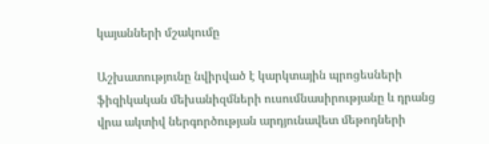կայանների մշակումը

Աշխատությունը նվիրված է կարկտային պրոցեսների ֆիզիկական մեխանիզմների ուսումնասիրությանը և դրանց վրա ակտիվ ներգործության արդյունավետ մեթոդների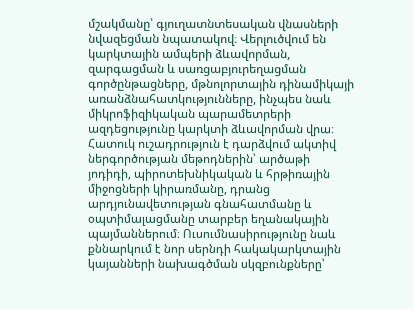մշակմանը՝ գյուղատնտեսական վնասների նվազեցման նպատակով։ Վերլուծվում են կարկտային ամպերի ձևավորման, զարգացման և սառցաբյուրեղացման գործընթացները, մթնոլորտային դինամիկայի առանձնահատկությունները, ինչպես նաև միկրոֆիզիկական պարամետրերի ազդեցությունը կարկտի ձևավորման վրա։ Հատուկ ուշադրություն է դարձվում ակտիվ ներգործության մեթոդներին՝ արծաթի յոդիդի, պիրոտեխնիկական և հրթիռային միջոցների կիրառմանը, դրանց արդյունավետության գնահատմանը և օպտիմալացմանը տարբեր եղանակային պայմաններում։ Ուսումնասիրությունը նաև քննարկում է նոր սերնդի հակակարկտային կայանների նախագծման սկզբունքները՝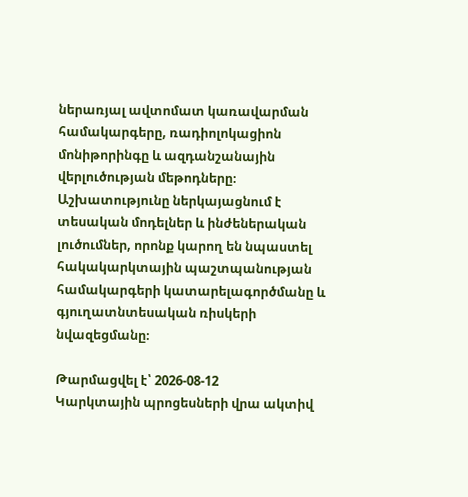ներառյալ ավտոմատ կառավարման համակարգերը, ռադիոլոկացիոն մոնիթորինգը և ազդանշանային վերլուծության մեթոդները։ Աշխատությունը ներկայացնում է տեսական մոդելներ և ինժեներական լուծումներ, որոնք կարող են նպաստել հակակարկտային պաշտպանության համակարգերի կատարելագործմանը և գյուղատնտեսական ռիսկերի նվազեցմանը։

Թարմացվել է՝ 2026-08-12
Կարկտային պրոցեսների վրա ակտիվ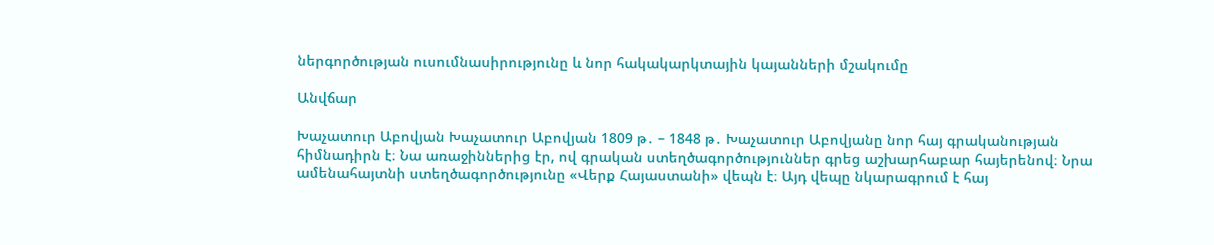ներգործության ուսումնասիրությունը և նոր հակակարկտային կայանների մշակումը

Անվճար

Խաչատուր Աբովյան Խաչատուր Աբովյան 1809 թ․ – 1848 թ․ Խաչատուր Աբովյանը նոր հայ գրականության հիմնադիրն է։ Նա առաջիններից էր, ով գրական ստեղծագործություններ գրեց աշխարհաբար հայերենով։ Նրա ամենահայտնի ստեղծագործությունը «Վերք Հայաստանի» վեպն է։ Այդ վեպը նկարագրում է հայ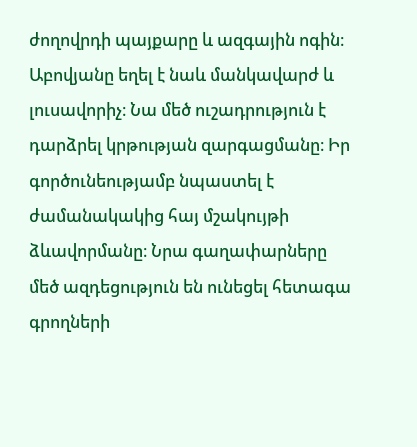ժողովրդի պայքարը և ազգային ոգին։ Աբովյանը եղել է նաև մանկավարժ և լուսավորիչ։ Նա մեծ ուշադրություն է դարձրել կրթության զարգացմանը։ Իր գործունեությամբ նպաստել է ժամանակակից հայ մշակույթի ձևավորմանը։ Նրա գաղափարները մեծ ազդեցություն են ունեցել հետագա գրողների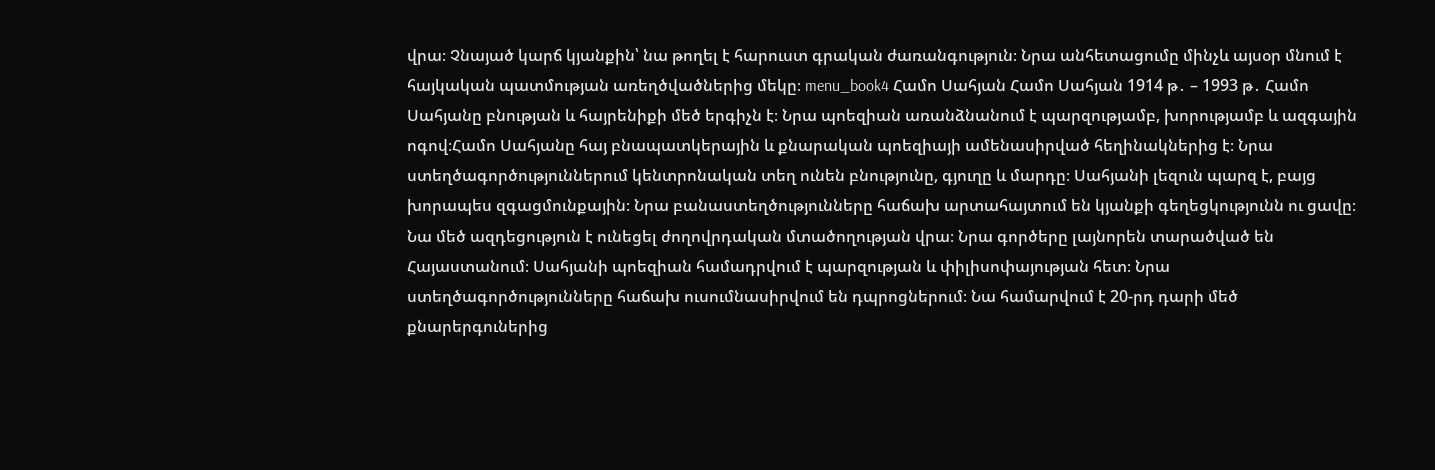վրա։ Չնայած կարճ կյանքին՝ նա թողել է հարուստ գրական ժառանգություն։ Նրա անհետացումը մինչև այսօր մնում է հայկական պատմության առեղծվածներից մեկը։ menu_book4 Համո Սահյան Համո Սահյան 1914 թ․ – 1993 թ․ Համո Սահյանը բնության և հայրենիքի մեծ երգիչն է։ Նրա պոեզիան առանձնանում է պարզությամբ, խորությամբ և ազգային ոգով։Համո Սահյանը հայ բնապատկերային և քնարական պոեզիայի ամենասիրված հեղինակներից է։ Նրա ստեղծագործություններում կենտրոնական տեղ ունեն բնությունը, գյուղը և մարդը։ Սահյանի լեզուն պարզ է, բայց խորապես զգացմունքային։ Նրա բանաստեղծությունները հաճախ արտահայտում են կյանքի գեղեցկությունն ու ցավը։ Նա մեծ ազդեցություն է ունեցել ժողովրդական մտածողության վրա։ Նրա գործերը լայնորեն տարածված են Հայաստանում։ Սահյանի պոեզիան համադրվում է պարզության և փիլիսոփայության հետ։ Նրա ստեղծագործությունները հաճախ ուսումնասիրվում են դպրոցներում։ Նա համարվում է 20-րդ դարի մեծ քնարերգուներից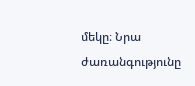մեկը։ Նրա ժառանգությունը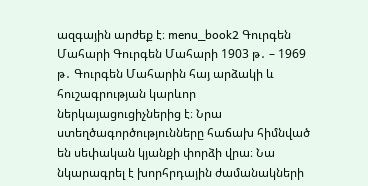ազգային արժեք է։ menu_book2 Գուրգեն Մահարի Գուրգեն Մահարի 1903 թ․ – 1969 թ․ Գուրգեն Մահարին հայ արձակի և հուշագրության կարևոր ներկայացուցիչներից է։ Նրա ստեղծագործությունները հաճախ հիմնված են սեփական կյանքի փորձի վրա։ Նա նկարագրել է խորհրդային ժամանակների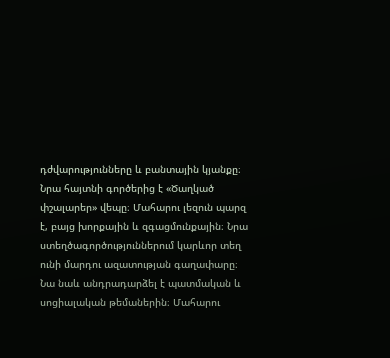դժվարությունները և բանտային կյանքը։ Նրա հայտնի գործերից է «Ծաղկած փշալարեր» վեպը։ Մահարու լեզուն պարզ է, բայց խորքային և զգացմունքային։ Նրա ստեղծագործություններում կարևոր տեղ ունի մարդու ազատության գաղափարը։ Նա նաև անդրադարձել է պատմական և սոցիալական թեմաներին։ Մահարու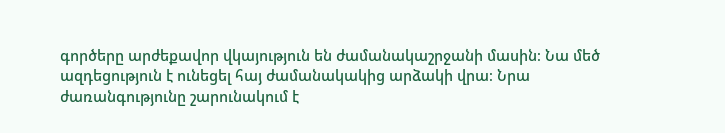գործերը արժեքավոր վկայություն են ժամանակաշրջանի մասին։ Նա մեծ ազդեցություն է ունեցել հայ ժամանակակից արձակի վրա։ Նրա ժառանգությունը շարունակում է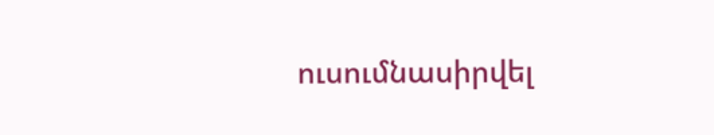ուսումնասիրվել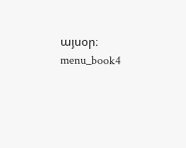այսօր։ menu_book4